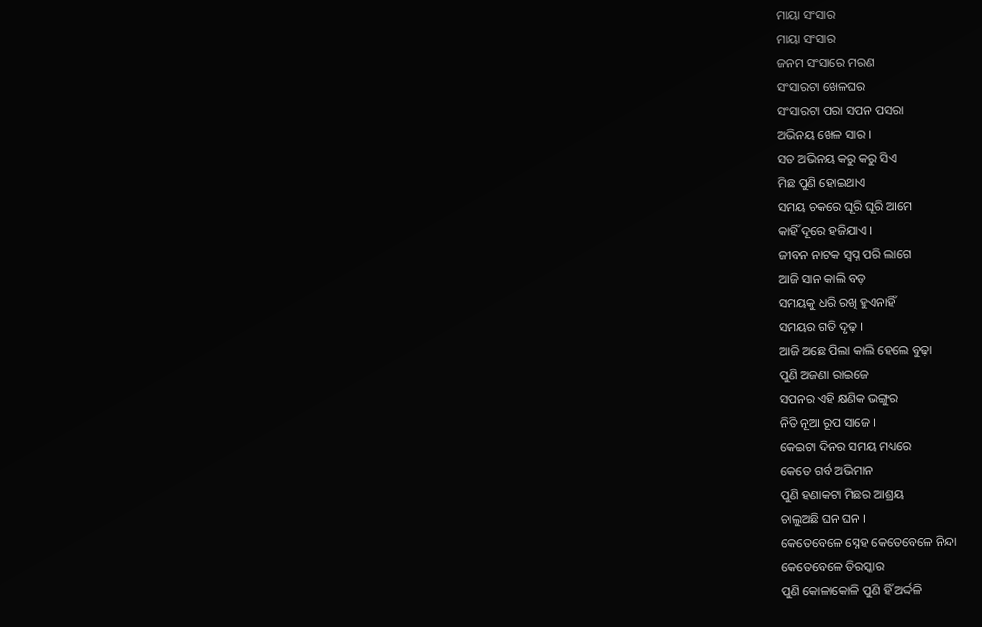ମାୟା ସଂସାର
ମାୟା ସଂସାର
ଜନମ ସଂସାରେ ମରଣ
ସଂସାରଟା ଖେଳଘର
ସଂସାରଟା ପରା ସପନ ପସରା
ଅଭିନୟ ଖେଳ ସାର ।
ସତ ଅଭିନୟ କରୁ କରୁ ସିଏ
ମିଛ ପୁଣି ହୋଇଥାଏ
ସମୟ ଚକରେ ଘୂରି ଘୂରି ଆମେ
କାହିଁ ଦୂରେ ହଜିଯାଏ ।
ଜୀବନ ନାଟକ ସ୍ଵପ୍ନ ପରି ଲାଗେ
ଆଜି ସାନ କାଲି ବଡ଼
ସମୟକୁ ଧରି ରଖି ହୁଏନାହିଁ
ସମୟର ଗତି ଦୃଢ଼ ।
ଆଜି ଅଛେ ପିଲା କାଲି ହେଲେ ବୁଢ଼ା
ପୁଣି ଅଜଣା ରାଇଜେ
ସପନର ଏହି କ୍ଷଣିକ ଭଙ୍ଗୁର
ନିତି ନୂଆ ରୂପ ସାଜେ ।
କେଇଟା ଦିନର ସମୟ ମଧ୍ୟରେ
କେତେ ଗର୍ବ ଅଭିମାନ
ପୁଣି ହଣାକଟା ମିଛର ଆଶ୍ରୟ
ଚାଲୁଅଛି ଘନ ଘନ ।
କେତେବେଳେ ସ୍ନେହ କେତେବେଳେ ନିନ୍ଦା
କେତେବେଳେ ତିରସ୍କାର
ପୁଣି କୋଳାକୋଳି ପୁଣି ହିଁ ଅର୍ଦ୍ଦଳି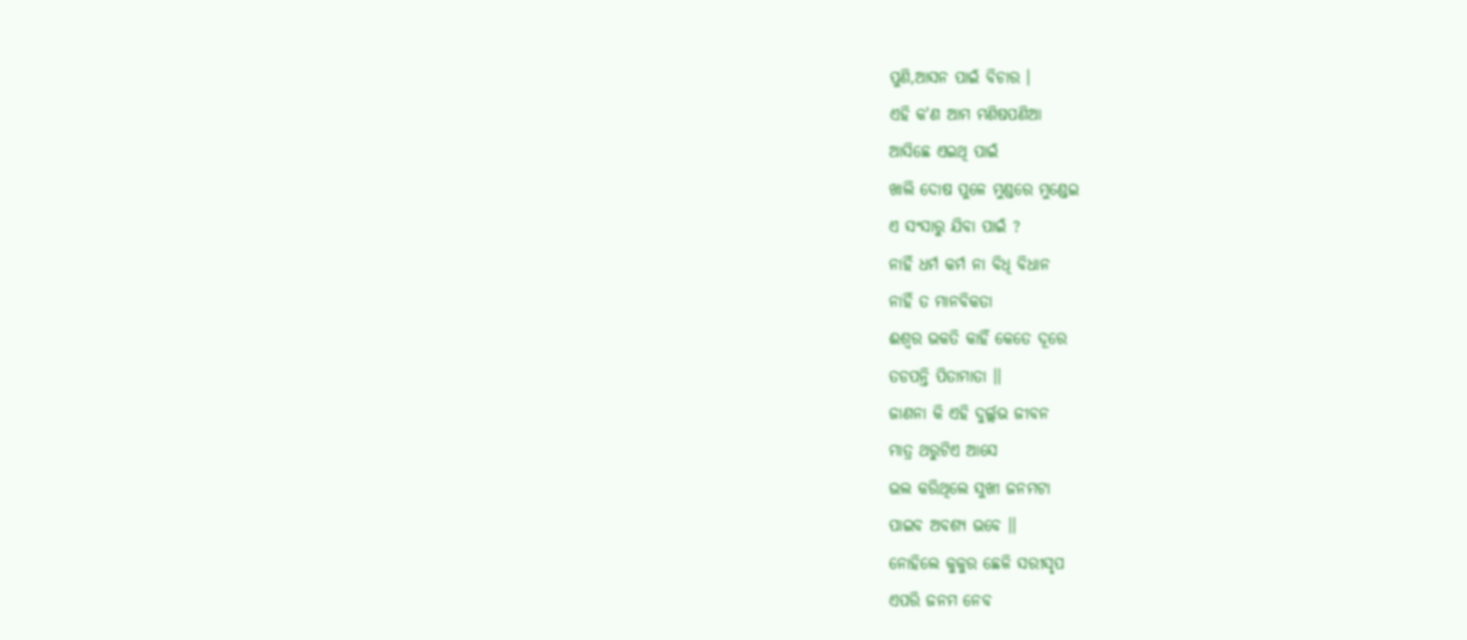ପୁଣି,ଆସନ ପାଇଁ ବିଚାର ।
ଏହି କ'ଣ ଆମ ମଣିଷପଣିଆ
ଆସିଛେ ଏଇଥି ପାଇଁ
ଖାଲି ଦୋଷ ପୁଳେ ମୁଣ୍ଡରେ ମୁଣ୍ଡେଇ
ଏ ସଂସାରୁ ଯିବା ପାଇଁ ?
ନାହିଁ ଧର୍ମ କର୍ମ ନା ବିଧି ବିଧାନ
ନାହିଁ ତ ମାନବିକତା
ଈଶ୍ବର ଭକତି କାହିଁ କେତେ ଦୂରେ
ତଡପନ୍ତି ପିତାମାତା ।।
ଜାଣନା କି ଏହି ଦୁର୍ଲ୍ଲଭ ଜୀବନ
ମାତ୍ର ଥରୁଟିଏ ଆସେ
ଭଲ କରିଥିଲେ ସୁଖୀ ଜନମଟା
ପାଇବ ଅବଶ୍ୟ ଭବେ ।।
ନୋହିଲେ କୁକୁର ଛେଳି ସରୀସୃପ
ଏପରି ଜନମ ନେବ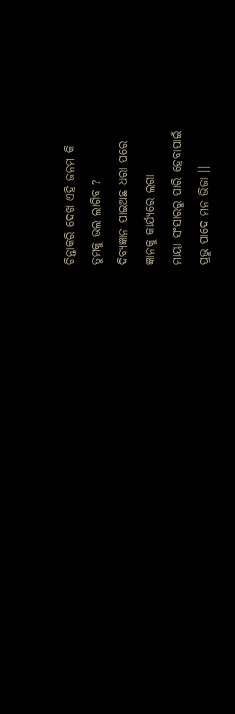ଚିନ୍ତାକରି ଦେଖ ଏହି ଜନମ କି
ତୁମକୁ ଭଲ ଲାଗିବ ?
ଦିବ୍ୟଜ୍ଞାନ ପାଇଅଛ ଧରା ପରେ
ଜ୍ଞାନକୁ କାର୍ଯ୍ୟରେ ଲଗା
ମାୟା ସଂସାରରୁ ପାରି ହେବାପାଇଁ
ପ୍ରଭୁ ପାଦେ ମନ ଭିଜା ।।